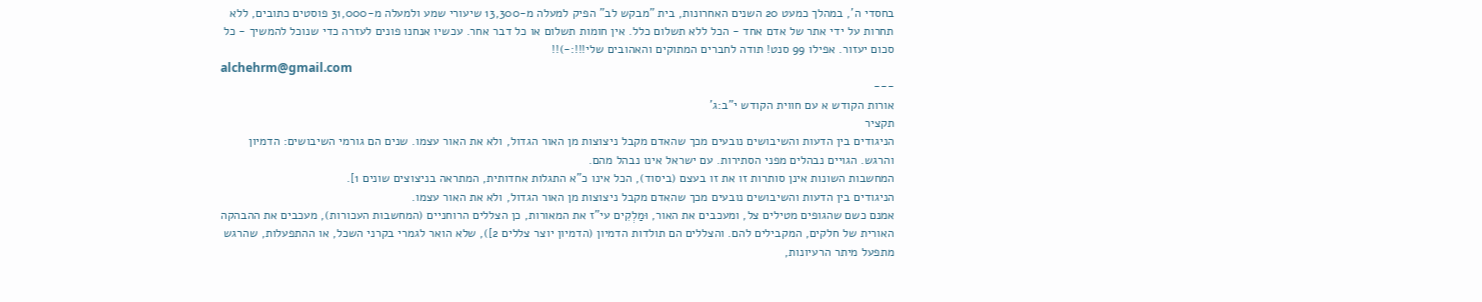בחסדי ה', במהלך כמעט 20 השנים האחרונות, בית "מבקש לב" הפיק למעלה מ-13,300 שיעורי שמע ולמעלה מ-31,000 פוסטים כתובים, ללא תחרות על ידי אתר של אדם אחד - הכל ללא תשלום כלל. אין חומות תשלום או כל דבר אחר. עכשיו אנחנו פונים לעזרה כדי שנוכל להמשיך - כל סכום יעזור. אפילו 99 סנט! תודה לחברים המתוקים והאהובים שלי!!!:-)!!
alchehrm@gmail.com
---
אורות הקודש א עם חווית הקודש י"ב:ג'
תקציר
הניגודים בין הדעות והשיבושים נובעים מכך שהאדם מקבל ניצוצות מן האור הגדול, ולא את האור עצמו. שנים הם גורמי השיבושים: הדמיון והרגש. הגויים נבהלים מפני הסתירות. עם ישראל אינו נבהל מהם.
המחשבות השונות אינן סותרות זו את זו בעצם (ביסוד), הכל אינו כ"א התגלות אחדותית, המתראה בניצוצים שונים 1].
הניגודים בין הדעות והשיבושים נובעים מכך שהאדם מקבל ניצוצות מן האור הגדול, ולא את האור עצמו.
אמנם כשם שהגופים מטילים צל, ומעכבים את האור, וּמַלְקִים עי"ז את המאורות, כן הצללים הרוחניים (המחשבות העכורות), מעכבים את ההבהקה האורית של חלקים, המקבילים להם. והצללים הם תולדות הדמיון (הדמיון יוצר צללים 2]), שלא הואר לגמרי בקרני השכל, או ההתפעלות, שהרגש מתפעל מיתר הרעיונות,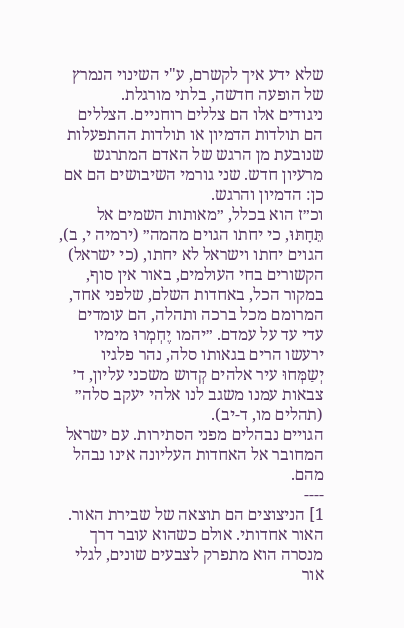שלא ידע איך לקשרם, ע"י השינוי הנמרץ של הופעה חדשה, בלתי מורגלת.
ניגודים אלו הם צללים רוחניים. הצללים הם תולדות הדמיון או תולדות ההתפעלות שנובעת מן הרגש של האדם המתרגש מרעיון חדש. שני גורמי השיבושים הם אם כן: הדמיון והרגש.
וכ״ז הוא בכלל, ״מאותות השמים אל תֵּחָתּוּ, כי יחתו הגוים מהמה״ (ירמיה י, ב), הגוים יחתו וישראל לא יחתו, (כי ישראל) הקשורים בחי העולמים, באור אין סוף, במקור הכל, באחדות השלם, שלפני אחד, המרומם מכל ברכה ותהלה, הם עומדים עדי עד על עמדם. ״יהמו יֶחְמְרוּ מימיו ירעשו הרים בגאותו סלה, נהר פלגיו יְשַמְּחוּ עיר אלהים קְדוש משכני עליון, ד׳ צבאות עמנו משגב לנו אלהי יעקב סלה״ (תהלים מו, ד-יב).
הגויים נבהלים מפני הסתירות. עם ישראל המחובר אל האחדות העליונה אינו נבהל מהם.
----
1] הניצוצים הם תוצאה של שבירת האור. האור אחדותי. אולם כשהוא עובר דרך מנסרה הוא מתפרק לצבעים שונים, לגלי אור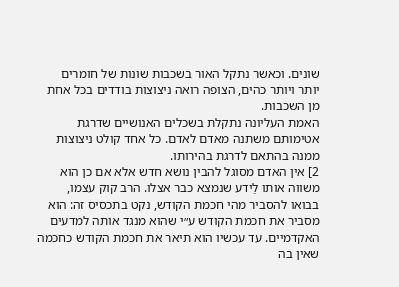שונים. וכאשר נתקל האור בשכבות שונות של חומרים יותר ויותר כהים, הצופה רואה ניצוצות בודדים בכל אחת מן השכבות.
האמת העליונה נתקלת בשכלים האנושיים שדרגת אטימותם משתנה מאדם לאדם. כל אחד קולט ניצוצות ממנה בהתאם לדרגת בהירותו.
2] אין האדם מסוגל להבין נושא חדש אלא אם כן הוא משווה אותו לַידע שנמצא כבר אצלו. הרב קוק עצמו, בבואו להסביר מהי חכמת הקודש, נקט בתכסיס זה: הוא מסביר את חכמת הקודש ע״י שהוא מנגד אותה למדעים האקדמיים. עד עכשיו הוא תיאר את חכמת הקודש כחכמה שאין בה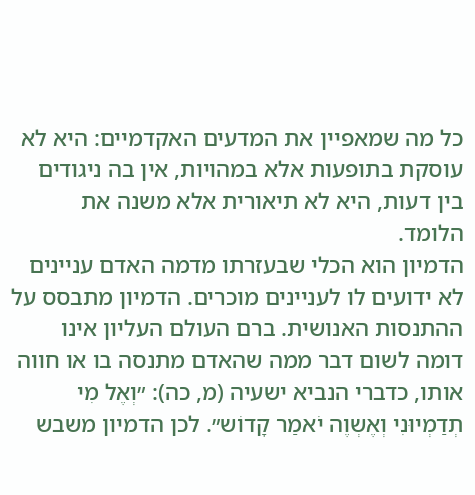כל מה שמאפיין את המדעים האקדמיים: היא לא עוסקת בתופעות אלא במהויות, אין בה ניגודים בין דעות, היא לא תיאורית אלא משנה את הלומד.
הדמיון הוא הכלי שבעזרתו מדמה האדם עניינים לא ידועים לו לעניינים מוכרים. הדמיון מתבסס על ההתנסות האנושית. ברם העולם העליון אינו דומה לשום דבר ממה שהאדם מתנסה בו או חווה אותו, כדברי הנביא ישעיה (מ, כה): ״וְאֶל מִי תְדַמְיוּנִי וְאֶשְוֶה יֹאמַר קָדוֹש״. לכן הדמיון משבש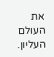את העולם העליון.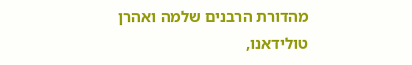מהדורת הרבנים שלמה ואהרן טולידאנו,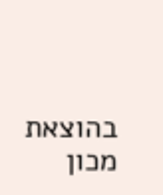בהוצאת מכון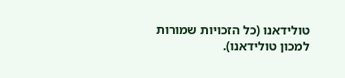טולידאנו (כל הזכויות שמורות למכון טולידאנו).